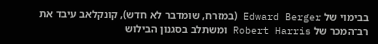בבימוי של Edward Berger (במזרח, שומדבר לא חדש), קונקלאב עיבד את רב־המכר של Robert Harris ומשתלב בסגנון הבילוש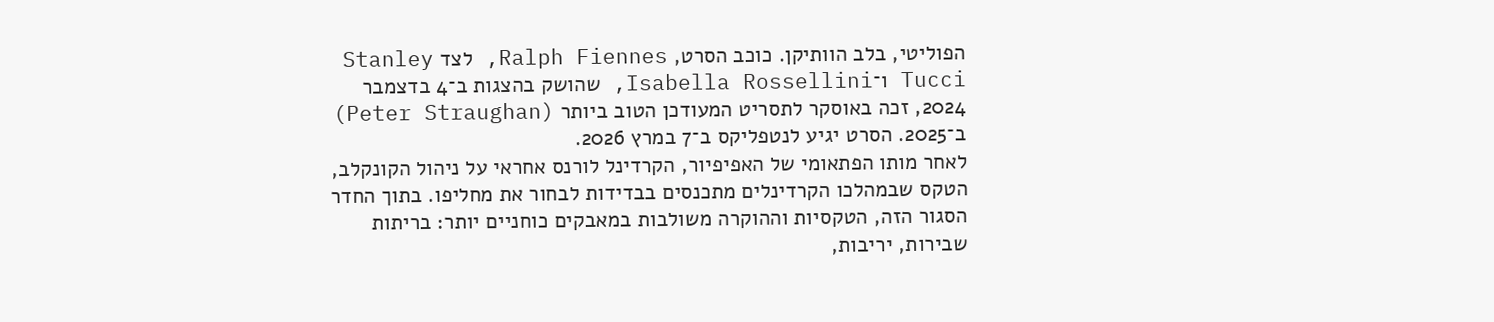הפוליטי, בלב הוותיקן. כוכב הסרט, Ralph Fiennes, לצד Stanley Tucci ו־Isabella Rossellini, שהושק בהצגות ב־4 בדצמבר 2024, זכה באוסקר לתסריט המעודכן הטוב ביותר (Peter Straughan) ב־2025. הסרט יגיע לנטפליקס ב־7 במרץ 2026.
לאחר מותו הפתאומי של האפיפיור, הקרדינל לורנס אחראי על ניהול הקונקלב, הטקס שבמהלכו הקרדינלים מתכנסים בבדידות לבחור את מחליפו. בתוך החדר הסגור הזה, הטקסיות וההוקרה משולבות במאבקים כוחניים יותר: בריתות שבירות, יריבות,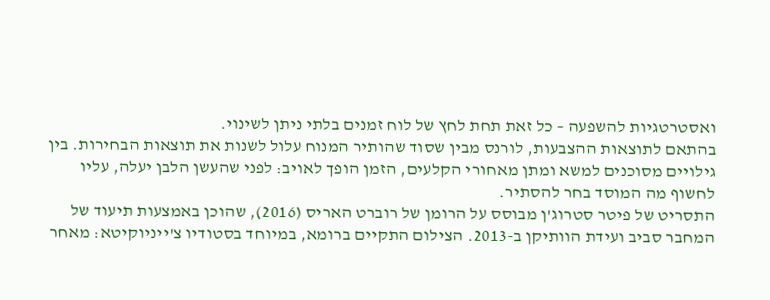ואסטרטגיות להשפעה – כל זאת תחת לחץ של לוח זמנים בלתי ניתן לשינוי.
בהתאם לתוצאות ההצבעות, לורנס מבין שסוד שהותיר המנוח עלול לשנות את תוצאות הבחירות. בין גילויים מסוכנים למשא ומתן מאחורי הקלעים, הזמן הופך לאויב: לפני שהעשן הלבן יעלה, עליו לחשוף מה המוסד בחר להסתיר.
התסריט של פיטר סטרוג'ן מבוסס על הרומן של רוברט האריס (2016), שהוכן באמצעות תיעוד של המחבר סביב ועידת הוותיקן ב-2013. הצילום התקיים ברומא, במיוחד בסטודיו צ'ייניוקיטא: מאחר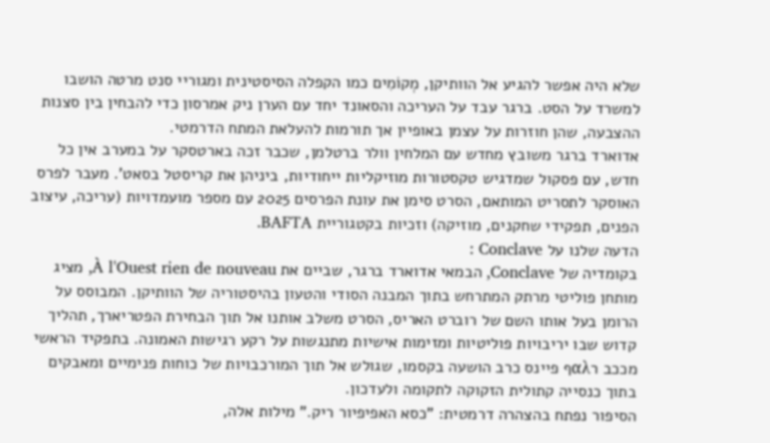שלא היה אפשר להגיע אל הוותיקן, מְקוֹמִים כמו הקפלה הסיסטינית ומגוריי סנט מרטה הושבו למשרד על הסט. ברגר עבד על העריכה והסאונד יחד עם הערן ניק אמרסון כדי להבחין בין סצנות ההצבעה, שהן חוזרות על עצמן באופיין אך תורמות להעלאת המתח הדרמטי.
אדוארד ברגר משובץ מחדש עם המלחין וולר ברטלמן, שכבר זכה בארטסקר על במערב אין כל חדש, עם פסקול שמדגיש טקסטורות מוזיקליות ייחודיות, ביניהן את קריסטל בסאט’. מעבר לפרס האוסקר לתסריט המותאם, הסרט סימן את עונת הפרסים 2025 עם מספר מועמדויות (עריכה, עיצוב הפנים, תפקידי שחקנים, מוזיקה) וזכיות בקטגוריית BAFTA.
הדעה שלנו על Conclave :
בקומדיה של Conclave, הבמאי אדוארד ברגר, שביים את À l'Ouest rien de nouveau, מציג מותחן פוליטי מרתק המתרחש בתוך המבנה הסודי והטעון בהיסטוריה של הוותיקן. המבוסס על הרומן בעל אותו השם של רוברט האריס, הסרט משלב אותנו אל תוך הבחירת הפטריארך, תהליך קדוש שבו יריבויות פוליטיות ומזימות אישיות מתנגשות על רקע רגישות האמונה. בתפקיד הראשי מככב רαλף פיינס כרב הושעה בקסמו, שגולש אל תוך המורכבויות של כוחות פנימיים ומאבקים בתוך כנסייה קתולית הזקוקה לתקומה ולעדכון.
הסיפור נפתח בהצהרה דרמטית: "כסא האפיפיור ריק." מילות אלה,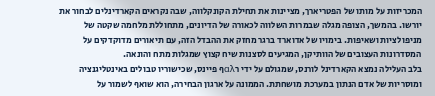המכריזות על מותו של הפטריארך, מציינות את תחילת הקונקלווה, שבה נקראים הקארדינלים לבחור את יורשו. בהמשך, הצופה מגלה שבמרות השלווה לכאורה של הדיונים, מתחוללת מלחמה שקטה של מניפולציות ושאיפות. בימויו של אדוארד ברגר מחזק את ההבדל הזה, עם תיאורים מדוקדקים על המסדרונות העצובים של הוותיקן, המגיעים לסצנות שיח קצוץ שמגלות מתח והונאה.
בלב העלילה נמצא הקארדינל לורנס, שמגולם על ידי רαλף פיינס, שכישוריו טבולים באינטליגנציה ומוסריות של אדם הנתון במערכת מושחתת. הממונה על ארגון הבחירה, הוא שואף לשמור על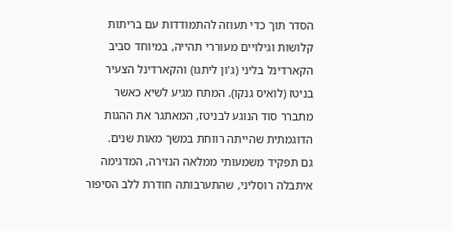הסדר תוך כדי תעוזה להתמודדות עם בריתות קלושות וגילויים מעוררי תהייה, במיוחד סביב הקארדינל בליני (ג'ון ליתגו) והקארדינל הצעיר בניטז (לואיס גנקו). המתח מגיע לשיא כאשר מתברר סוד הנוגע לבניטז, המאתגר את ההגות הדוגמתית שהייתה רווחת במשך מאות שנים.
גם תפקיד משמעותי ממלאה הנזירה, המדגימה איתבלה רוסליני, שהתערבותה חודרת ללב הסיפור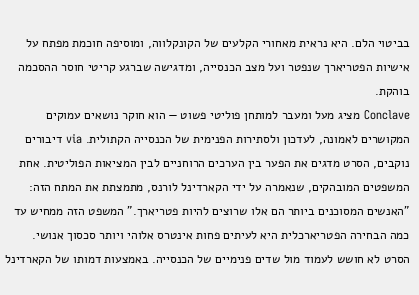בביטוי הלם. היא נראית מאחורי הקלעים של הקונקלווה, ומוסיפה חוכמת מפתח על אישיות הפטריארך שנפטר ועל מצב הכנסייה, ומדגישה שברגע קריטי חוסר ההסכמה בוהקת.
Conclave מציג מעל ומעבר למותחן פוליטי פשוט — הוא חוקר נושאים עמוקים המקושרים לאמונה, לעדכון ולסתירות הפנימית של הכנסייה הקתולית. via דיבורים נוקבים, הסרט מדגים את הפער בין הערכים הרוחניים לבין המציאות הפוליטית. אחת המשפטים המובהקים, שנאמרה על ידי הקארדינל לורנס, מתמצתת את המתח הזה: "האנשים המסוכנים ביותר הם אלו שרוצים להיות פטריארך." המשפט הזה ממחיש עד כמה הבחירה הפטריארכלית היא לעיתים פחות אינטרס אלוהי ויותר סכסוך אנושי.
הסרט לא חושש לעמוד מול שדים פנימיים של הכנסייה. באמצעות דמותו של הקארדינל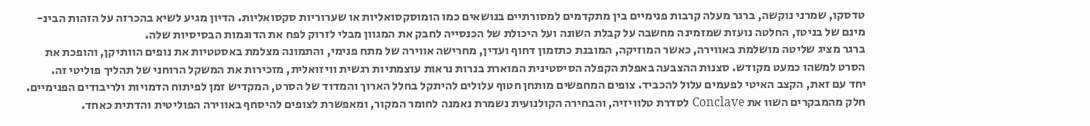טדסקו, שמרני נוקשה, ברגר מעלה קרבות פנימיים בין מתקדמים למסורתיים בנושאים כמו הומוסקסואליות או שערוריות סקסואליות. הדיון מגיע לשיא בהכרזה על הזהות הבינ-מינם של בניטז, החלטה נועזת שמזמינה מחשבה על קבלת השונה ועל היכולת של הכנסייה לחבק את המגוון מבלי לזרוק לפח את הדוגמות הבסיסיות שלה.
ברגר מציג שליטה מושלמת באווירה, כאשר המוזיקה, המובנת כתזמון דחוף ועדין, מחרישה אווירה של מתח פנימי, והתמונה מצלמת באסטטיות את נופים הוותיקן, והופכת את הסרט למשהו כמעט מקודש. סצנות ההצבעה באפלת הקפלה הסיסטינית המוארת בנרות נראות עוצמתיות רגשית וויזואלית, מזכירות את המשקל הרוחני של תהליך פוליטי זה.
יחד עם זאת, הקצב האיטי לפעמים עלול להכביד. צופים המחפשים מותחן חטוף עלולים להיתקל בחלל הארוך והמדוד של הסרט, המקדיש זמן לפיתוח הדמויות ולריבודים הפנימיים. חלק מהמבקרים השוו את Conclave לסדרת טלוויזיה, והבחירה הקולנועית נשמרת נאמנה לחומר המקור, ומאפשרת לצופים להיסחף באווירה הפוליטית והדתית כאחד.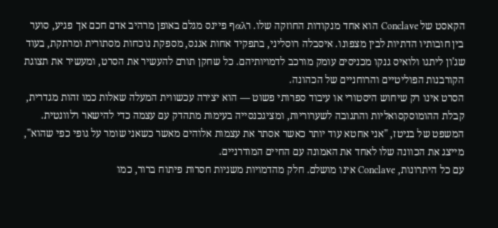הקאסט של Conclave הוא אחד מנקודות החוזקה שלו. רαλף פיינס מגלם באופן מרהיב אדם חכם אך פגיע, סוער בין חובותיו הדתיות לבין מצפונו. איסבלה רוסליני, בתפקיד אחות אגנס, מספקת נוכחות מסתורית ומרתקת, בעוד שג'ון ליתגו ולואיס גנקו מכניסים עומק מורכב לדמויותיהם. כל שחקן תורם להעשיר את הסרט, ומעשיר את תצוגת הקורבנות הפוליטיים והרוחניים של הכהונה.
הסרט אינו רק שיחוש היסטורי או עיבוד ספרותי פשוט — הוא יצירה עכשווית המעלה שאלות כמו זהות מגדרית, קבלת ההומוסקסואליות והתגובה לשערוריות, ומציגכנסייה בעימות מתהדק עם עצמה כדי להישאר רלוונטית. המשפט של בניטז, "אני אחטא עוד יותר כאשר אסתר את עצמות אלוהים מאשר כשאני שומר על גופי כפי שהוא", מייצג את הכוונה שלו לאחד את האמונה עם החיים המודרניים.
עם כל היתרונות, Conclave אינו מושלם. חלק מהדמויות משניות חסרות פיתוח ברור, כמו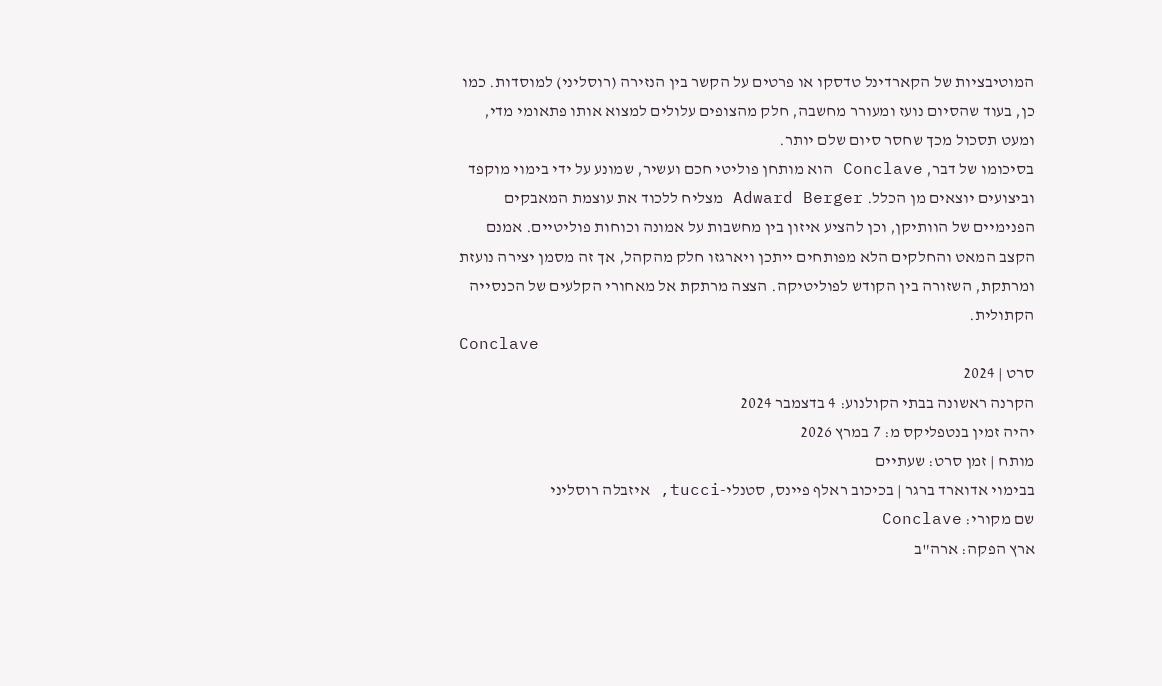המוטיבציות של הקארדינל טדסקו או פרטים על הקשר בין הנזירה (רוסליני) למוסדות. כמו כן, בעוד שהסיום נועז ומעורר מחשבה, חלק מהצופים עלולים למצוא אותו פתאומי מדי, ומעט תסכול מכך שחסר סיום שלם יותר.
בסיכומו של דבר, Conclave הוא מותחן פוליטי חכם ועשיר, שמונע על ידי בימוי מוקפד וביצועים יוצאים מן הכלל. Adward Berger מצליח ללכוד את עוצמת המאבקים הפנימיים של הוותיקן, וכן להציע איזון בין מחשבות על אמונה וכוחות פוליטיים. אמנם הקצב המאט והחלקים הלא מפותחים ייתכן ויארגזו חלק מהקהל, אך זה מסמן יצירה נועזת ומרתקת, השזורה בין הקודש לפוליטיקה. הצצה מרתקת אל מאחורי הקלעים של הכנסייה הקתולית.
Conclave
סרט | 2024
הקרנה ראשונה בבתי הקולנוע: 4 בדצמבר 2024
יהיה זמין בנטפליקס מ: 7 במרץ 2026
מותח | זמן סרט: שעתיים
בבימוי אדוארד ברגר | בכיכוב ראלף פיינס, סטנלי-tucci, איזבלה רוסליני
שם מקורי: Conclave
ארץ הפקה: ארה"ב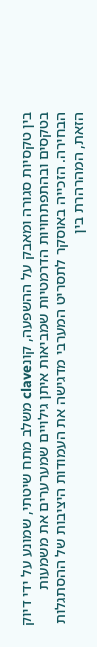בין טקסיות סגורה ומאבק על ההשפעה, קונclave משלב מתח שיטתי, שמונע על ידי דיוק בטקסים ובהתפתחויות הדרמטיות שמביאות איתן גילויים שמערערים את משמעות הבחירה. הזכייה באוסקר לתסריט המערבי מדגישה את העמודות היציבות של ההסתגלות הזאת, המהרהרת בין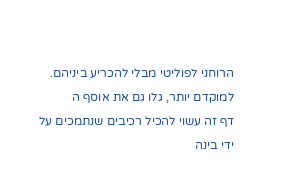הרוחני לפוליטי מבלי להכריע ביניהם.
למוקדם יותר, גלו גם את אוסף ה
דף זה עשוי להכיל רכיבים שנתמכים על ידי בינה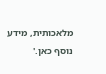מלאכותית, מידע נוסף כאן.'